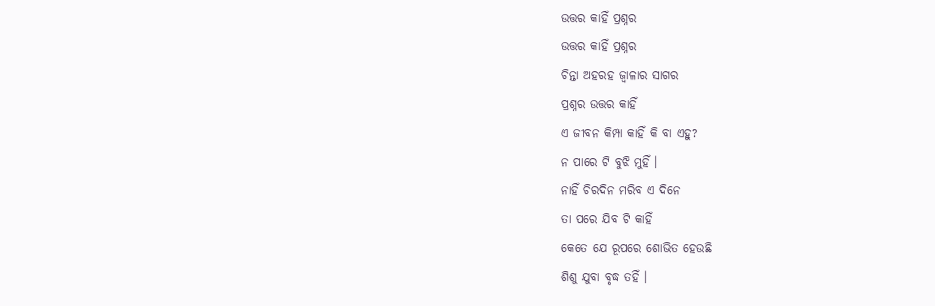ଉତ୍ତର କାହିଁ ପ୍ରଶ୍ନର
ଉତ୍ତର କାହିଁ ପ୍ରଶ୍ନର
ଚିନ୍ତା ଅହରହ ଜ୍ୱାଳାର ସାଗର
ପ୍ରଶ୍ନର ଉତ୍ତର କାହିଁ
ଏ ଜୀବନ କିମ୍ପା କାହିଁ କି ବା ଏହୁ?
ନ ପାରେ ଟି ବୁଝି ମୁହିଁ ।
ନାହିଁ ଚିରଦିନ ମରିବ ଏ ଦିନେ
ତା ପରେ ଯିବ ଟି କାହିଁ
କେତେ ଯେ ରୂପରେ ଶୋଭିତ ହେଉଛି
ଶିଶୁ ଯୁବା ବୃଦ୍ଧ ତହିଁ ।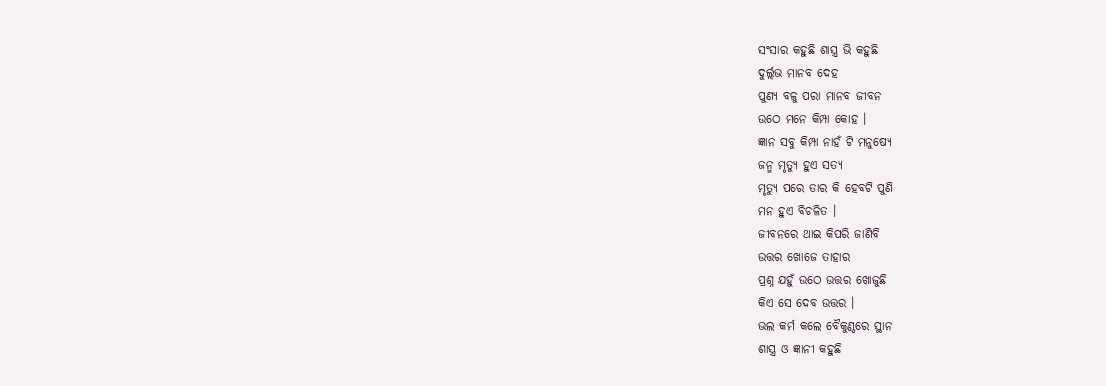ସଂସାର କହୁଛି ଶାସ୍ତ୍ର ଭି କହୁଛି
ଦୁର୍ଲ୍ଲଭ ମାନବ ଦେହ
ପୁଣ୍ୟ ବଳୁ ପରା ମାନବ ଜୀବନ
ଉଠେ ମନେ କିମ୍ପା କୋହ ।
ଜ୍ଞାନ ସବୁ କିମ୍ପା ନାହଁ ଟି ମନୁଷ୍ୟେ
ଜନ୍ମ ମୃତ୍ୟୁ ହୁଏ ସତ୍ୟ
ମୃତ୍ୟୁ ପରେ ତାର କି ହେବଟି ପୁଣି
ମନ ହୁଏ ବିଚଳିତ ।
ଜୀବନରେ ଥାଇ କିପରି ଜାଣିବି
ଉତ୍ତର ଖୋଜେ ତାହାର
ପ୍ରଶ୍ନ ଯହୁଁ ଉଠେ ଉତ୍ତର ଖୋଜୁଛି
କିଏ ସେ ଦେବ ଉତ୍ତର ।
ଭଲ କର୍ମ କଲେ ବୈକୁଣ୍ଠରେ ସ୍ଥାନ
ଶାସ୍ତ୍ର ଓ ଜ୍ଞାନୀ କହୁଛି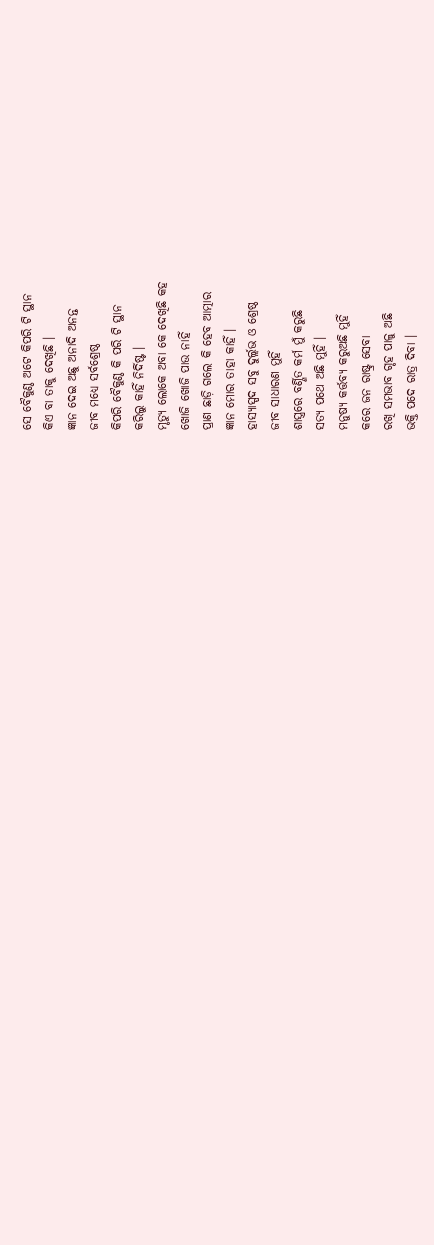ସେ ବୈକୁଣ୍ଠ ଅଟେ କିପରି ଟି ସ୍ଥାନ
କିଏ ବା ତାକୁ ଦେଖିଛି ।
ଜ୍ଞାନ ଦେଇ ଅଛୁ ଅନାଦି ଅନନ୍ତ
ଜୀବ ମଧ୍ୟେ ସର୍ବଶ୍ରେଷ୍ଠ
କିପରି ବୈକୁଣ୍ଠ କି ପରି ଟି ସ୍ଥାନ
କରିଲୁ କାହିଁ ନିର୍ଦିଷ୍ଟ ।
ମୃତ୍ୟୁ ଲୋକେ ଅବା କେ ଦେଖିଛି କହ
ଖୋଜି ଖୋଜି ପାଉ ନାହିଁ
ପ୍ରାଣ ଛାଡ଼ି ଗଲେ କି ହେବ ଆତ୍ମାର
ଜ୍ଞାନ ମୋର ତାହା କାହିଁ ।
ହାସ୍ୟାସ୍ପଦ ସବୁ ଦୁର୍ଲ୍ଲଭ ଓ ଶ୍ରେଷ୍ଠ
ଜୀବ ସାଧାରଣ ମୁହିଁ
ଶାସ୍ତ୍ରରେ ବର୍ଣ୍ଣିତ କର୍ମ ମୁଁ କରୁଛି
ସତ୍ୟ ପଥେ ଅଛି ମୁହିଁ ।
ମନୁଷ୍ୟ କର୍ତ୍ତବ୍ୟ କରୁଅଛି ମୁହିଁ
କରେ ଜନ ରାଷ୍ଟ୍ର ସେବା
ରଖି ସମଭାବ ଗୃହ ପାଳୁ ଅଛି
ଭକ୍ତି ପଦେ ରାତ୍ର ଦିବା ।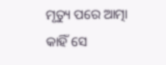ମୃତ୍ୟୁ ପରେ ଆତ୍ମା କାହିଁ ସେ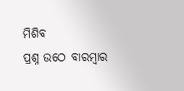ମିଶିବ
ପ୍ରଶ୍ନ ଉଠେ ବାରମ୍ବାର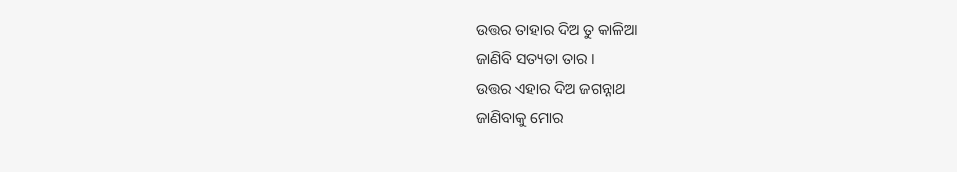ଉତ୍ତର ତାହାର ଦିଅ ତୁ କାଳିଆ
ଜାଣିବି ସତ୍ୟତା ତାର ।
ଉତ୍ତର ଏହାର ଦିଅ ଜଗନ୍ନାଥ
ଜାଣିବାକୁ ମୋର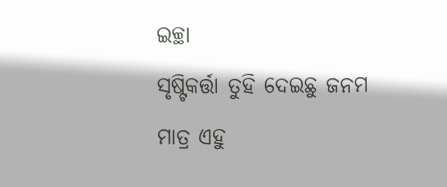ଇଚ୍ଛା
ସୃଷ୍ଟିକର୍ତ୍ତା ତୁହି ଦେଇଛୁ ଜନମ
ମାତ୍ର ଏହୁ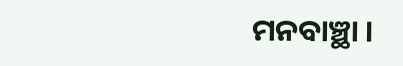ମନବାଞ୍ଛା ।